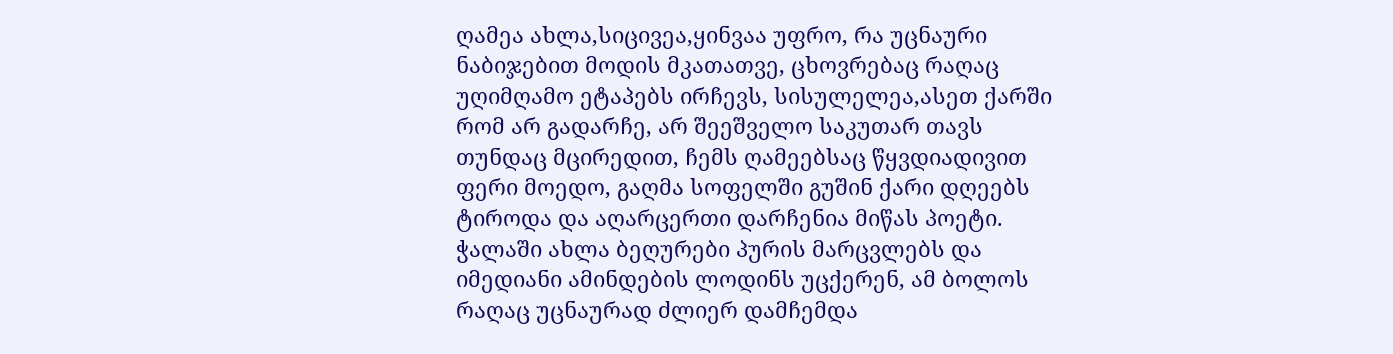ღამეა ახლა,სიცივეა,ყინვაა უფრო, რა უცნაური ნაბიჯებით მოდის მკათათვე, ცხოვრებაც რაღაც უღიმღამო ეტაპებს ირჩევს, სისულელეა,ასეთ ქარში რომ არ გადარჩე, არ შეეშველო საკუთარ თავს თუნდაც მცირედით, ჩემს ღამეებსაც წყვდიადივით ფერი მოედო, გაღმა სოფელში გუშინ ქარი დღეებს ტიროდა და აღარცერთი დარჩენია მიწას პოეტი. ჭალაში ახლა ბეღურები პურის მარცვლებს და იმედიანი ამინდების ლოდინს უცქერენ, ამ ბოლოს რაღაც უცნაურად ძლიერ დამჩემდა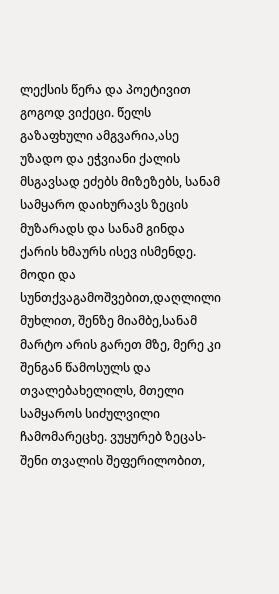ლექსის წერა და პოეტივით გოგოდ ვიქეცი. წელს გაზაფხული ამგვარია,ასე უზადო და ეჭვიანი ქალის მსგავსად ეძებს მიზეზებს, სანამ სამყარო დაიხურავს ზეცის მუზარადს და სანამ გინდა ქარის ხმაურს ისევ ისმენდე. მოდი და სუნთქვაგამოშვებით,დაღლილი მუხლით, შენზე მიამბე,სანამ მარტო არის გარეთ მზე, მერე კი შენგან წამოსულს და თვალებახელილს, მთელი სამყაროს სიძულვილი ჩამომარეცხე. ვუყურებ ზეცას-შენი თვალის შეფერილობით,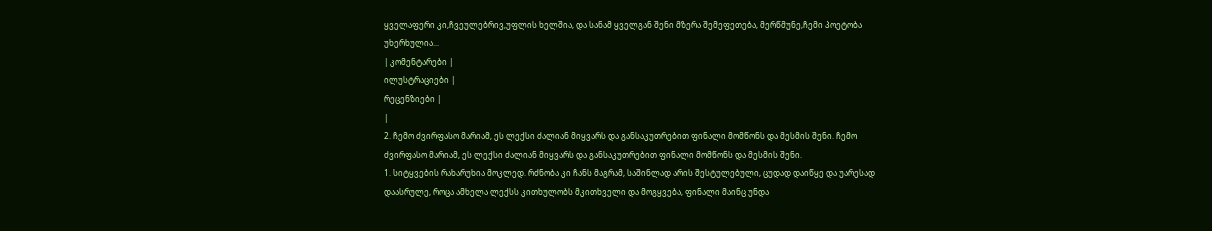ყველაფერი კი,ჩვეულებრივ,უფლის ხელშია, და სანამ ყველგან შენი მზერა შემეფეთება, მერწმუნე,ჩემი პოეტობა უხერხულია...
| კომენტარები |
ილუსტრაციები |
რეცენზიები |
|
2. ჩემო ძვირფასო მარიამ, ეს ლექსი ძალიან მიყვარს და განსაკუთრებით ფინალი მომწონს და მესმის შენი. ჩემო ძვირფასო მარიამ, ეს ლექსი ძალიან მიყვარს და განსაკუთრებით ფინალი მომწონს და მესმის შენი.
1. სიტყვების რახარუხია მოკლედ. რძნობა კი ჩანს მაგრამ, საშინლად არის შესტულებული, ცუდად დაიწყე და უარესად დაასრულე, როცა ამხელა ლექსს კითხულობს მკითხველი და მოგყვება, ფინალი მაინც უნდა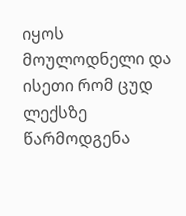იყოს მოულოდნელი და ისეთი რომ ცუდ ლექსზე წარმოდგენა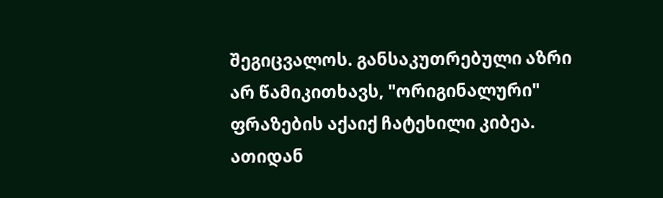შეგიცვალოს. განსაკუთრებული აზრი არ წამიკითხავს, "ორიგინალური" ფრაზების აქაიქ ჩატეხილი კიბეა.
ათიდან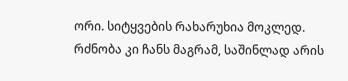ორი. სიტყვების რახარუხია მოკლედ. რძნობა კი ჩანს მაგრამ, საშინლად არის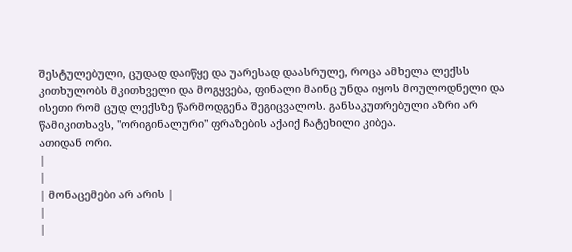შესტულებული, ცუდად დაიწყე და უარესად დაასრულე, როცა ამხელა ლექსს კითხულობს მკითხველი და მოგყვება, ფინალი მაინც უნდა იყოს მოულოდნელი და ისეთი რომ ცუდ ლექსზე წარმოდგენა შეგიცვალოს. განსაკუთრებული აზრი არ წამიკითხავს, "ორიგინალური" ფრაზების აქაიქ ჩატეხილი კიბეა.
ათიდან ორი.
|
|
| მონაცემები არ არის |
|
|